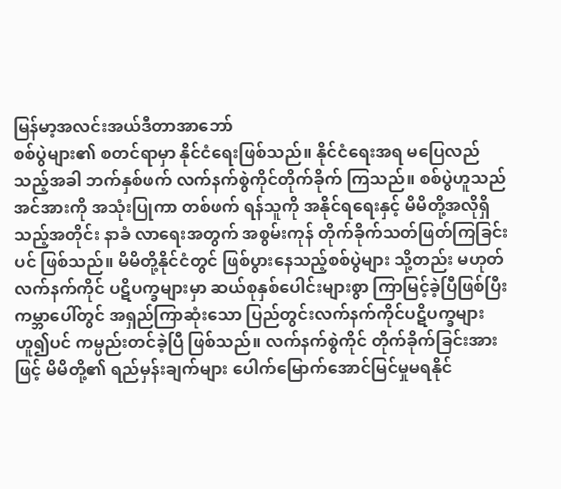မြန်မာ့အလင်းအယ်ဒီတာအာဘော်
စစ်ပွဲများ၏ စတင်ရာမှာ နိုင်ငံရေးဖြစ်သည်။ နိုင်ငံရေးအရ မပြေလည်သည့်အခါ ဘက်နှစ်ဖက် လက်နက်စွဲကိုင်တိုက်ခိုက် ကြသည်။ စစ်ပွဲဟူသည် အင်အားကို အသုံးပြုကာ တစ်ဖက် ရန်သူကို အနိုင်ရရေးနှင့် မိမိတို့အလိုရှိသည့်အတိုင်း နာခံ လာရေးအတွက် အစွမ်းကုန် တိုက်ခိုက်သတ်ဖြတ်ကြခြင်းပင် ဖြစ်သည်။ မိမိတို့နိုင်ငံတွင် ဖြစ်ပွားနေသည့်စစ်ပွဲများ သို့တည်း မဟုတ် လက်နက်ကိုင် ပဋိပက္ခများမှာ ဆယ်စုနှစ်ပေါင်းများစွာ ကြာမြင့်ခဲ့ပြီဖြစ်ပြီး ကမ္ဘာပေါ်တွင် အရှည်ကြာဆုံးသော ပြည်တွင်းလက်နက်ကိုင်ပဋိပက္ခများဟူ၍ပင် ကမ္ပည်းတင်ခဲ့ပြီ ဖြစ်သည်။ လက်နက်စွဲကိုင် တိုက်ခိုက်ခြင်းအားဖြင့် မိမိတို့၏ ရည်မှန်းချက်များ ပေါက်မြောက်အောင်မြင်မှုမရနိုင်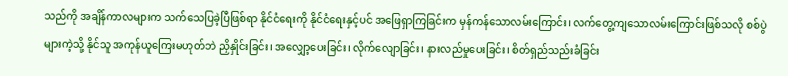သည်ကို အချိန်ကာလများက သက်သေပြခဲ့ပြီဖြစ်ရာ နိုင်ငံရေးကို နိုင်ငံရေးနှင့်ပင် အဖြေရှာကြခြင်းက မှန်ကန်သောလမ်းကြောင်း၊ လက်တွေ့ကျသောလမ်းကြောင်းဖြစ်သလို စစ်ပွဲများကဲ့သို့ နိုင်သူ အကုန်ယူကြေးမဟုတ်ဘဲ ညှိနှိုင်းခြင်း၊ အလျှော့ပေးခြင်း၊ လိုက်လျောခြင်း၊ နားလည်မှုပေးခြင်း၊ စိတ်ရှည်သည်းခံခြင်း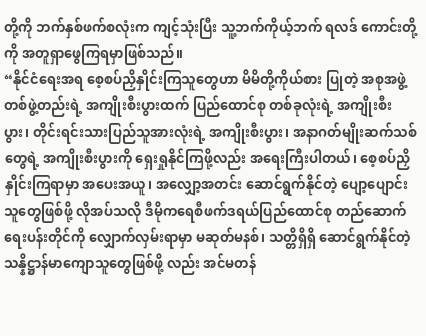တို့ကို ဘက်နှစ်ဖက်စလုံးက ကျင့်သုံးပြီး သူ့ဘက်ကိုယ့်ဘက် ရလဒ် ကောင်းတို့ကို အတူရှာဖွေကြရမှာဖြစ်သည်။
“နိုင်ငံရေးအရ စေ့စပ်ညှိနှိုင်းကြသူတွေဟာ မိမိတို့ကိုယ်စား ပြုတဲ့ အစုအဖွဲ့တစ်ဖွဲ့တည်းရဲ့ အကျိုးစီးပွားထက် ပြည်ထောင်စု တစ်ခုလုံးရဲ့ အကျိုးစီးပွား၊ တိုင်းရင်းသားပြည်သူအားလုံးရဲ့ အကျိုးစီးပွား၊ အနာဂတ်မျိုးဆက်သစ်တွေရဲ့ အကျိုးစီးပွားကို ရှေးရှုနိုင်ကြဖို့လည်း အရေးကြီးပါတယ်၊ စေ့စပ်ညှိနှိုင်းကြရာမှာ အပေးအယူ၊ အလျှော့အတင်း ဆောင်ရွက်နိုင်တဲ့ ပျော့ပျောင်း သူတွေဖြစ်ဖို့ လိုအပ်သလို ဒီမိုကရေစီဖက်ဒရယ်ပြည်ထောင်စု တည်ဆောက်ရေးပန်းတိုင်ကို လျှောက်လှမ်းရာမှာ မဆုတ်မနစ်၊ သတ္တိရှိရှိ ဆောင်ရွက်နိုင်တဲ့ သန္နိဋ္ဌာန်မာကျောသူတွေဖြစ်ဖို့ လည်း အင်မတန်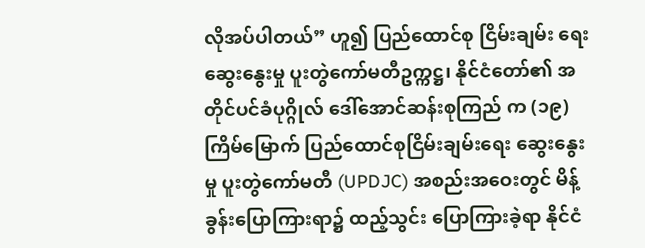လိုအပ်ပါတယ်” ဟူ၍ ပြည်ထောင်စု ငြိမ်းချမ်း ရေး ဆွေးနွေးမှု ပူးတွဲကော်မတီဥက္ကဋ္ဌ၊ နိုင်ငံတော်၏ အတိုင်ပင်ခံပုဂ္ဂိုလ် ဒေါ်အောင်ဆန်းစုကြည် က (၁၉) ကြိမ်မြောက် ပြည်ထောင်စုငြိမ်းချမ်းရေး ဆွေးနွေးမှု ပူးတွဲကော်မတီ (UPDJC) အစည်းအဝေးတွင် မိန့်ခွန်းပြောကြားရာ၌ ထည့်သွင်း ပြောကြားခဲ့ရာ နိုင်ငံ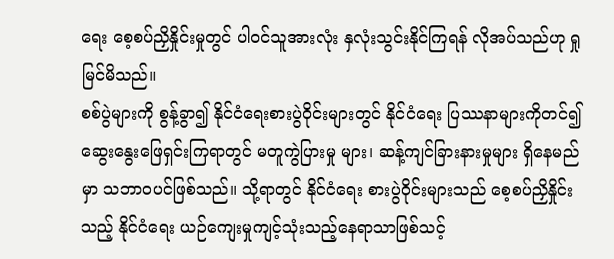ရေး စေ့စပ်ညှိနှိုင်းမှုတွင် ပါဝင်သူအားလုံး နှလုံးသွင်းနိုင်ကြရန် လိုအပ်သည်ဟု ရှုမြင်မိသည်။
စစ်ပွဲများကို စွန့်ခွာ၍ နိုင်ငံရေးစားပွဲဝိုင်းများတွင် နိုင်ငံရေး ပြဿနာများကိုတင်၍ ဆွေးနွေးဖြေရှင်းကြရာတွင် မတူကွဲပြားမှု များ၊ ဆန့်ကျင်ခြားနားမှုများ ရှိနေမည်မှာ သဘာဝပင်ဖြစ်သည်။ သို့ရာတွင် နိုင်ငံရေး စားပွဲဝိုင်းများသည် စေ့စပ်ညှိနှိုင်းသည့် နိုင်ငံရေး ယဉ်ကျေးမှုကျင့်သုံးသည့်နေရာသာဖြစ်သင့်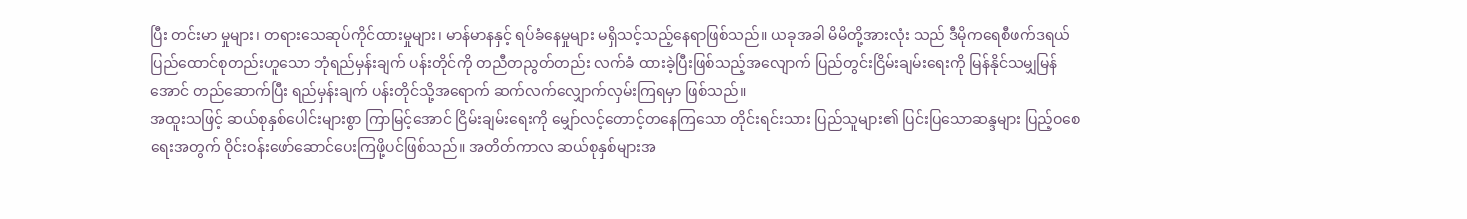ပြီး တင်းမာ မှုများ၊ တရားသေဆုပ်ကိုင်ထားမှုများ၊ မာန်မာနနှင့် ရပ်ခံနေမှုများ မရှိသင့်သည့်နေရာဖြစ်သည်။ ယခုအခါ မိမိတို့အားလုံး သည် ဒီမိုကရေစီဖက်ဒရယ်ပြည်ထောင်စုတည်းဟူသော ဘုံရည်မှန်းချက် ပန်းတိုင်ကို တညီတညွတ်တည်း လက်ခံ ထားခဲ့ပြီးဖြစ်သည့်အလျောက် ပြည်တွင်းငြိမ်းချမ်းရေးကို မြန်နိုင်သမျှမြန်အောင် တည်ဆောက်ပြီး ရည်မှန်းချက် ပန်းတိုင်သို့အရောက် ဆက်လက်လျှောက်လှမ်းကြရမှာ ဖြစ်သည်။
အထူးသဖြင့် ဆယ်စုနှစ်ပေါင်းများစွာ ကြာမြင့်အောင် ငြိမ်းချမ်းရေးကို မျှော်လင့်တောင့်တနေကြသော တိုင်းရင်းသား ပြည်သူများ၏ ပြင်းပြသောဆန္ဒများ ပြည့်ဝစေရေးအတွက် ဝိုင်းဝန်းဖော်ဆောင်ပေးကြဖို့ပင်ဖြစ်သည်။ အတိတ်ကာလ ဆယ်စုနှစ်များအ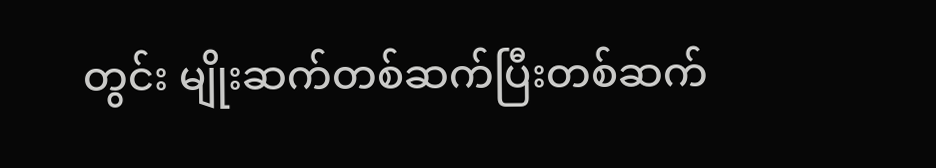တွင်း မျိုးဆက်တစ်ဆက်ပြီးတစ်ဆက်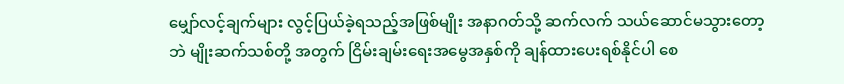မျှော်လင့်ချက်များ လွင့်ပြယ်ခဲ့ရသည့်အဖြစ်မျိုး အနာဂတ်သို့ ဆက်လက် သယ်ဆောင်မသွားတော့ဘဲ မျိုးဆက်သစ်တို့ အတွက် ငြိမ်းချမ်းရေးအမွေအနှစ်ကို ချန်ထားပေးရစ်နိုင်ပါ စေ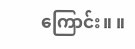ကြောင်း။ ။